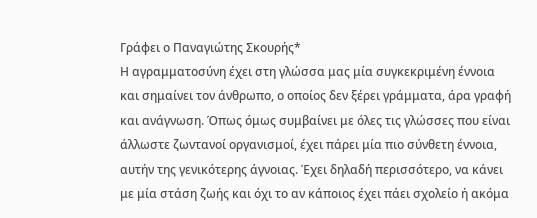Γράφει ο Παναγιώτης Σκουρής*
Η αγραμματοσύνη έχει στη γλώσσα μας μία συγκεκριμένη έννοια και σημαίνει τον άνθρωπο, ο οποίος δεν ξέρει γράμματα, άρα γραφή και ανάγνωση. Όπως όμως συμβαίνει με όλες τις γλώσσες που είναι άλλωστε ζωντανοί οργανισμοί, έχει πάρει μία πιο σύνθετη έννοια, αυτήν της γενικότερης άγνοιας. Έχει δηλαδή περισσότερο, να κάνει με μία στάση ζωής και όχι το αν κάποιος έχει πάει σχολείο ή ακόμα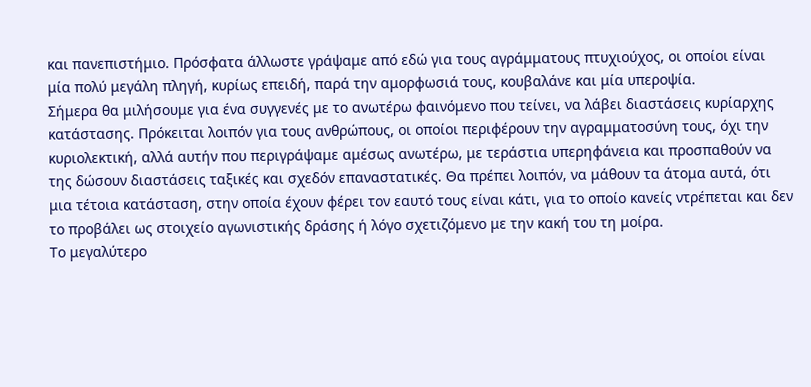και πανεπιστήμιο. Πρόσφατα άλλωστε γράψαμε από εδώ για τους αγράμματους πτυχιούχος, οι οποίοι είναι μία πολύ μεγάλη πληγή, κυρίως επειδή, παρά την αμορφωσιά τους, κουβαλάνε και μία υπεροψία.
Σήμερα θα μιλήσουμε για ένα συγγενές με το ανωτέρω φαινόμενο που τείνει, να λάβει διαστάσεις κυρίαρχης κατάστασης. Πρόκειται λοιπόν για τους ανθρώπους, οι οποίοι περιφέρουν την αγραμματοσύνη τους, όχι την κυριολεκτική, αλλά αυτήν που περιγράψαμε αμέσως ανωτέρω, με τεράστια υπερηφάνεια και προσπαθούν να της δώσουν διαστάσεις ταξικές και σχεδόν επαναστατικές. Θα πρέπει λοιπόν, να μάθουν τα άτομα αυτά, ότι μια τέτοια κατάσταση, στην οποία έχουν φέρει τον εαυτό τους είναι κάτι, για το οποίο κανείς ντρέπεται και δεν το προβάλει ως στοιχείο αγωνιστικής δράσης ή λόγο σχετιζόμενο με την κακή του τη μοίρα.
Το μεγαλύτερο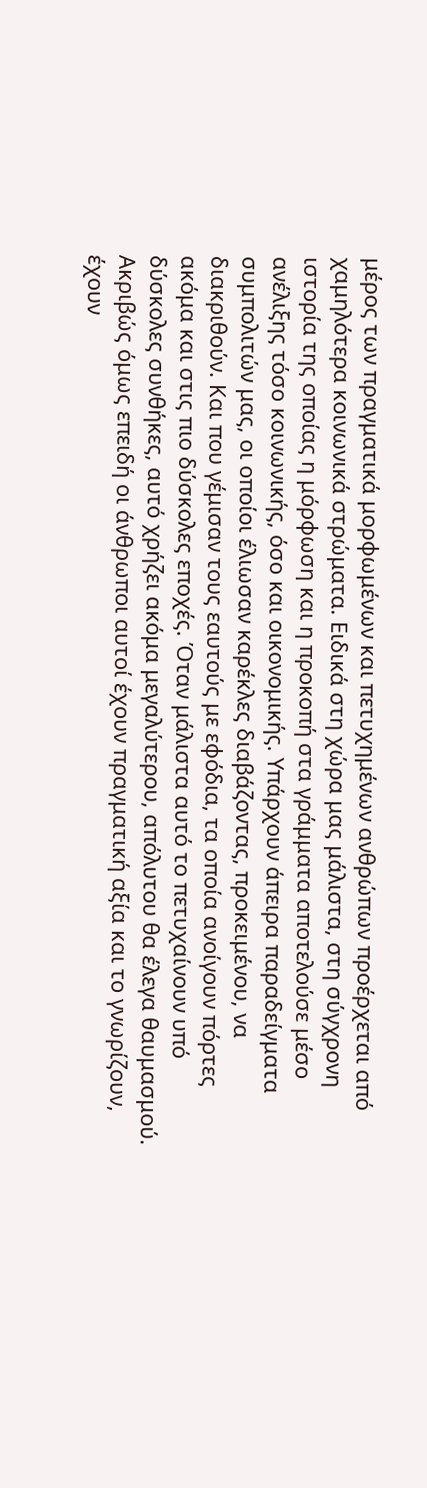μέρος των πραγματικά μορφωμένων και πετυχημένων ανθρώπων προέρχεται από χαμηλότερα κοινωνικά στρώματα. Ειδικά στη χώρα μας μάλιστα, στη σύγχρονη ιστορία της οποίας η μόρφωση και η προκοπή στα γράμματα αποτελούσε μέσο ανέλιξης τόσο κοινωνικής, όσο και οικονομικής. Υπάρχουν άπειρα παραδείγματα συμπολιτών μας, οι οποίοι έλιωσαν καρέκλες διαβάζοντας, προκειμένου, να διακριθούν. Και που γέμισαν τους εαυτούς με εφόδια, τα οποία ανοίγουν πόρτες ακόμα και στις πιο δύσκολες εποχές. Όταν μάλιστα αυτό το πετυχαίνουν υπό δύσκολες συνθήκες, αυτό χρήζει ακόμα μεγαλύτερου, απόλυτου θα έλεγα θαυμασμού.
Ακριβώς όμως επειδή οι άνθρωποι αυτοί έχουν πραγματική αξία και το γνωρίζουν, έχουν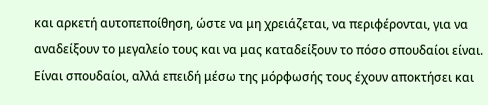και αρκετή αυτοπεποίθηση, ώστε να μη χρειάζεται, να περιφέρονται, για να αναδείξουν το μεγαλείο τους και να μας καταδείξουν το πόσο σπουδαίοι είναι. Είναι σπουδαίοι, αλλά επειδή μέσω της μόρφωσής τους έχουν αποκτήσει και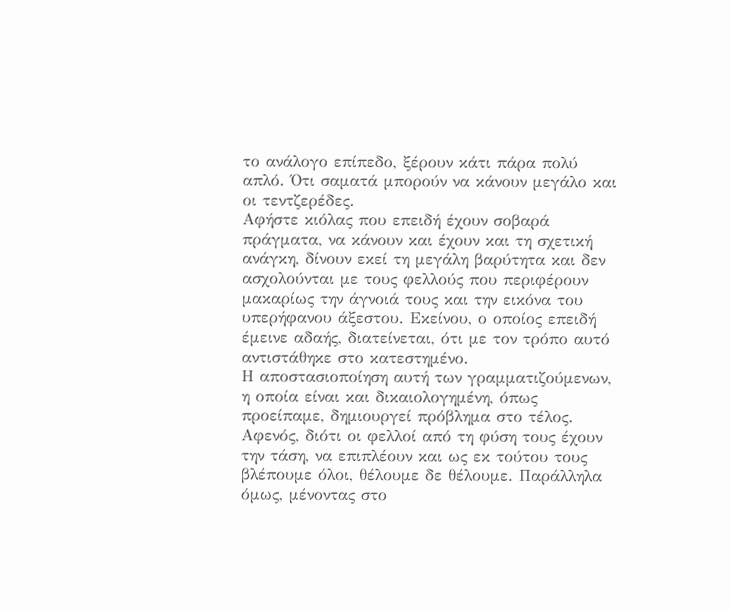το ανάλογο επίπεδο, ξέρουν κάτι πάρα πολύ απλό. Ότι σαματά μπορούν να κάνουν μεγάλο και οι τεντζερέδες.
Αφήστε κιόλας που επειδή έχουν σοβαρά πράγματα, να κάνουν και έχουν και τη σχετική ανάγκη, δίνουν εκεί τη μεγάλη βαρύτητα και δεν ασχολούνται με τους φελλούς που περιφέρουν μακαρίως την άγνοιά τους και την εικόνα του υπερήφανου άξεστου. Εκείνου, ο οποίος επειδή έμεινε αδαής, διατείνεται, ότι με τον τρόπο αυτό αντιστάθηκε στο κατεστημένο.
Η αποστασιοποίηση αυτή των γραμματιζούμενων, η οποία είναι και δικαιολογημένη, όπως προείπαμε, δημιουργεί πρόβλημα στο τέλος. Αφενός, διότι οι φελλοί από τη φύση τους έχουν την τάση, να επιπλέουν και ως εκ τούτου τους βλέπουμε όλοι, θέλουμε δε θέλουμε. Παράλληλα όμως, μένοντας στο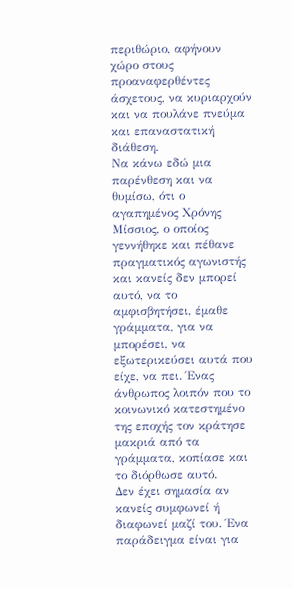περιθώριο, αφήνουν χώρο στους προαναφερθέντες άσχετους, να κυριαρχούν και να πουλάνε πνεύμα και επαναστατική διάθεση.
Να κάνω εδώ μια παρένθεση και να θυμίσω, ότι ο αγαπημένος Χρόνης Μίσσιος, ο οποίος γεννήθηκε και πέθανε πραγματικός αγωνιστής και κανείς δεν μπορεί αυτό, να το αμφισβητήσει, έμαθε γράμματα, για να μπορέσει, να εξωτερικεύσει αυτά που είχε, να πει. Ένας άνθρωπος λοιπόν που το κοινωνικό κατεστημένο της εποχής τον κράτησε μακριά από τα γράμματα, κοπίασε και το διόρθωσε αυτό.
Δεν έχει σημασία αν κανείς συμφωνεί ή διαφωνεί μαζί του. Ένα παράδειγμα είναι για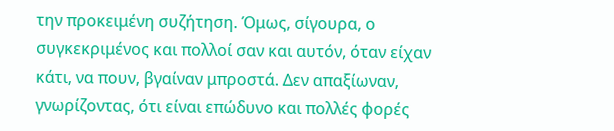την προκειμένη συζήτηση. Όμως, σίγουρα, ο συγκεκριμένος και πολλοί σαν και αυτόν, όταν είχαν κάτι, να πουν, βγαίναν μπροστά. Δεν απαξίωναν, γνωρίζοντας, ότι είναι επώδυνο και πολλές φορές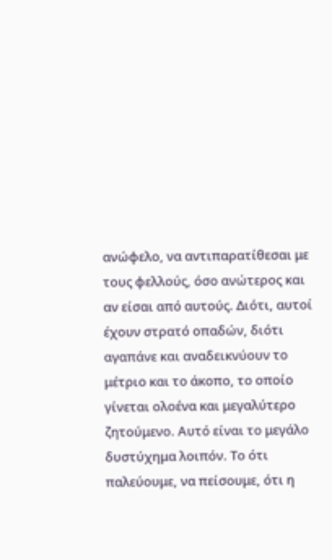ανώφελο, να αντιπαρατίθεσαι με τους φελλούς, όσο ανώτερος και αν είσαι από αυτούς. Διότι, αυτοί έχουν στρατό οπαδών, διότι αγαπάνε και αναδεικνύουν το μέτριο και το άκοπο, το οποίο γίνεται ολοένα και μεγαλύτερο ζητούμενο. Αυτό είναι το μεγάλο δυστύχημα λοιπόν. Το ότι παλεύουμε, να πείσουμε, ότι η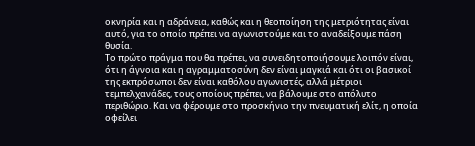οκνηρία και η αδράνεια, καθώς και η θεοποίηση της μετριότητας είναι αυτό, για το οποίο πρέπει να αγωνιστούμε και το αναδείξουμε πάση θυσία.
Το πρώτο πράγμα που θα πρέπει, να συνειδητοποιήσουμε λοιπόν είναι, ότι η άγνοια και η αγραμματοσύνη δεν είναι μαγκιά και ότι οι βασικοί της εκπρόσωποι δεν είναι καθόλου αγωνιστές, αλλά μέτριοι τεμπελχανάδες, τους οποίους πρέπει, να βάλουμε στο απόλυτο περιθώριο. Και να φέρουμε στο προσκήνιο την πνευματική ελίτ, η οποία οφείλει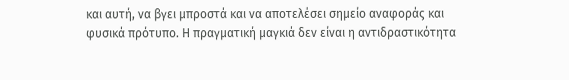και αυτή, να βγει μπροστά και να αποτελέσει σημείο αναφοράς και φυσικά πρότυπο. Η πραγματική μαγκιά δεν είναι η αντιδραστικότητα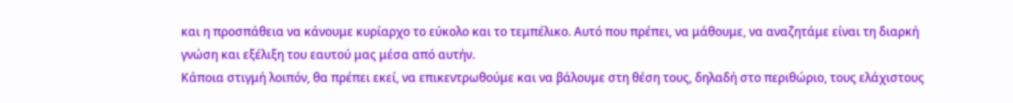και η προσπάθεια να κάνουμε κυρίαρχο το εύκολο και το τεμπέλικο. Αυτό που πρέπει, να μάθουμε, να αναζητάμε είναι τη διαρκή γνώση και εξέλιξη του εαυτού μας μέσα από αυτήν.
Κάποια στιγμή λοιπόν, θα πρέπει εκεί, να επικεντρωθούμε και να βάλουμε στη θέση τους, δηλαδή στο περιθώριο, τους ελάχιστους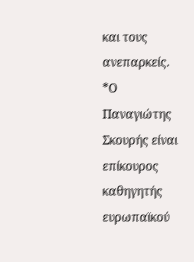και τους ανεπαρκείς.
*Ο Παναγιώτης Σκουρής είναι επίκουρος καθηγητής ευρωπαϊκού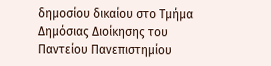δημοσίου δικαίου στο Τμήμα Δημόσιας Διοίκησης του Παντείου Πανεπιστημίου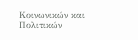Κοινωνικών και Πολιτικών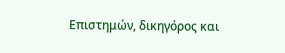Επιστημών, δικηγόρος και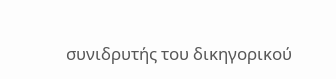συνιδρυτής του δικηγορικού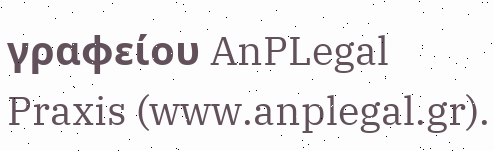γραφείου AnPLegal Praxis (www.anplegal.gr).